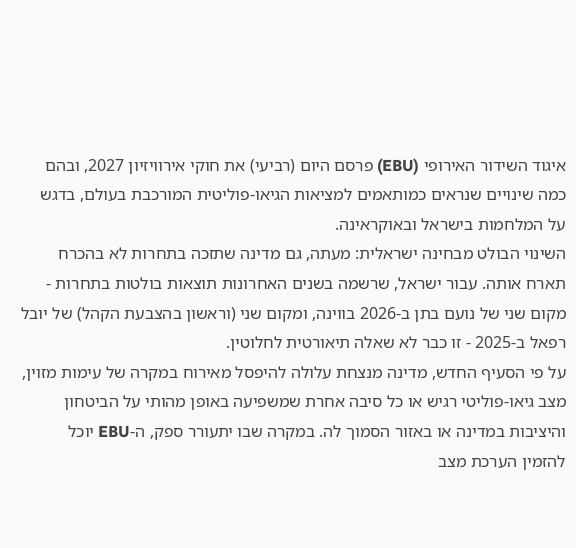איגוד השידור האירופי (EBU) פרסם היום (רביעי) את חוקי אירוויזיון 2027, ובהם כמה שינויים שנראים כמותאמים למציאות הגיאו-פוליטית המורכבת בעולם, בדגש על המלחמות בישראל ובאוקראינה.
השינוי הבולט מבחינה ישראלית: מעתה, גם מדינה שתזכה בתחרות לא בהכרח תארח אותה. עבור ישראל, שרשמה בשנים האחרונות תוצאות בולטות בתחרות - מקום שני של נועם בתן ב-2026 בווינה, ומקום שני (וראשון בהצבעת הקהל) של יובל רפאל ב-2025 - זו כבר לא שאלה תיאורטית לחלוטין.
על פי הסעיף החדש, מדינה מנצחת עלולה להיפסל מאירוח במקרה של עימות מזוין, מצב גיאו-פוליטי רגיש או כל סיבה אחרת שמשפיעה באופן מהותי על הביטחון והיציבות במדינה או באזור הסמוך לה. במקרה שבו יתעורר ספק, ה-EBU יוכל להזמין הערכת מצב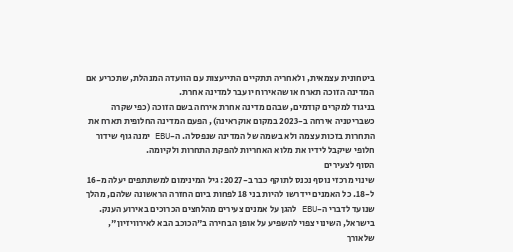ביטחונית עצמאית, ולאחריה תתקיים התייעצות עם הוועדה המנהלת, שתכריע אם המדינה הזוכה תארח או שהאירוח יועבר למדינה אחרת.
בניגוד למקרים קודמים, שבהם מדינה אחרת אירחה בשם הזוכה (כפי שקרה כשבריטניה אירחה ב-2023 במקום אוקראינה), הפעם המדינה החלופית תארח את התחרות בזכות עצמה ולא בשמה של המדינה שנפסלה. ה-EBU ימנה גוף שידור חלופי שיקבל לידיו את מלוא האחריות להפקת התחרות ולקיומה.
הסוף לצעירים
שינוי מרכזי נוסף נכנס לתוקף כבר ב-2027: גיל המינימום למשתתפים יעלה מ-16 ל-18. כל האמנים יידרשו להיות בני 18 לפחות ביום החזרה הראשונה שלהם, מהלך שנועד לדברי ה-EBU להגן על אמנים צעירים מהלחצים הכרוכים באירוע הענק.
בישראל, השינוי צפוי להשפיע על אופן הבחירה ב"הכוכב הבא לאירוויזיון", שלאורך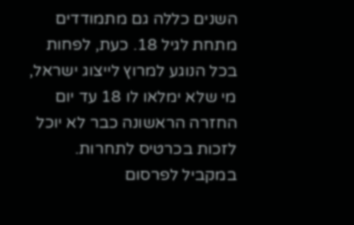השנים כללה גם מתמודדים מתחת לגיל 18. כעת, לפחות בכל הנוגע למרוץ לייצוג ישראל, מי שלא ימלאו לו 18 עד יום החזרה הראשונה כבר לא יוכל לזכות בכרטיס לתחרות.
במקביל לפרסום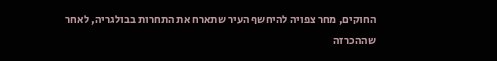החוקים, מחר צפויה להיחשף העיר שתארח את התחרות בבולגריה, לאחר שההכרזה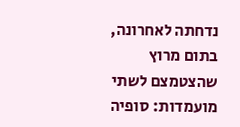נדחתה לאחרונה, בתום מרוץ שהצטמצם לשתי מועמדות: סופיה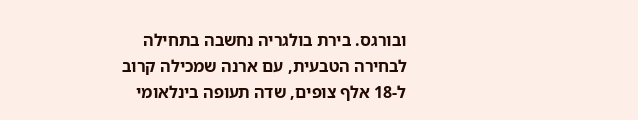ובורגס. בירת בולגריה נחשבה בתחילה לבחירה הטבעית, עם ארנה שמכילה קרוב ל-18 אלף צופים, שדה תעופה בינלאומי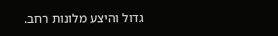גדול והיצע מלונות רחב.